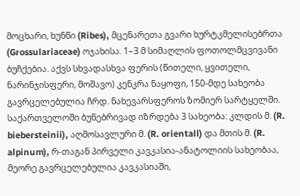მოცხარი, ხუნწი (Ribes), მცენარეთა გვარი ხურტკმელისებრთა (Grossulariaceae) ოჯახისა. 1–3 მ სიმაღლის ფოთოლმცვივანი ბუჩქებია. აქვს სხვადასხვა ფერის (წითელი, ყვითელი, ნარინჯისფერი, მოშავო) კენკრა ნაყოფი, 150-მდე სახეობა გავრცელებულია ჩრდ. ნახევარსფეროს ზომიერ სარტყელში. საქართველოში ბუნებრივად იზრდება 3 სახეობა: კლდის მ. (R. biebersteinii), აღმოსავლური მ. (R. orientall) და მთის მ. (R. alpinum), რ-თაგან პირველი კავკასია-ანატოლიის სახეობაა, მეორე გავრცელებულია კავკასიაში,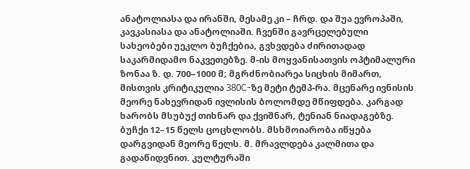ანატოლიასა და ირანში, მესამე კი – ჩრდ. და შუა ევროპაში, კავკასიასა და ანატოლიაში. ჩვენში გავრცელებული სახეობები უეკლო ბუჩქებია, გვხვდება ძირითადად საკარმიდამო ნაკვეთებზე. მ-ის მოყვანისათვის ოპტიმალური ზონაა ზ. დ. 700–1000 მ; მგრძნობიარეა სიცხის მიმართ, მისთვის კრიტიკულია 380C-ზე მეტი ტემპ-რა. მცენარე ივნისის მეორე ნახევრიდან ივლისის ბოლომდე მწიფდება. კარგად ხარობს მსუბუქ თიხნარ და ქვიშნარ, ტენიან ნიადაგებზე. ბუჩქი 12–15 წელს ცოცხლობს. მსხმოიარობა იწყება დარგვიდან მეორე წელს. მ. მრავლდება კალმითა და გადაწიდვნით. კულტურაში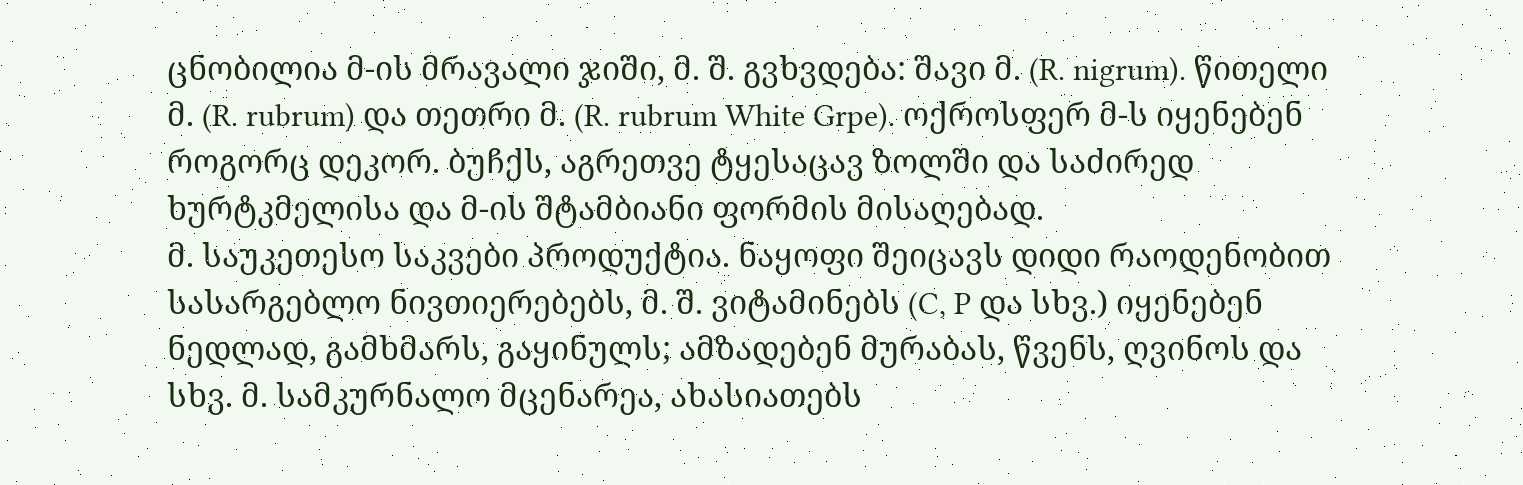ცნობილია მ-ის მრავალი ჯიში, მ. შ. გვხვდება: შავი მ. (R. nigrum). წითელი მ. (R. rubrum) და თეთრი მ. (R. rubrum White Grpe). ოქროსფერ მ-ს იყენებენ როგორც დეკორ. ბუჩქს, აგრეთვე ტყესაცავ ზოლში და საძირედ ხურტკმელისა და მ-ის შტამბიანი ფორმის მისაღებად.
მ. საუკეთესო საკვები პროდუქტია. ნაყოფი შეიცავს დიდი რაოდენობით სასარგებლო ნივთიერებებს, მ. შ. ვიტამინებს (C, P და სხვ.) იყენებენ ნედლად, გამხმარს, გაყინულს; ამზადებენ მურაბას, წვენს, ღვინოს და სხვ. მ. სამკურნალო მცენარეა, ახასიათებს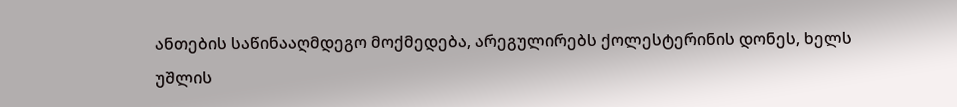ანთების საწინააღმდეგო მოქმედება, არეგულირებს ქოლესტერინის დონეს, ხელს უშლის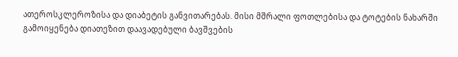ათეროსკლეროზისა და დიაბეტის განვითარებას. მისი მშრალი ფოთლებისა და ტოტების ნახარში გამოიყენება დიათეზით დაავადებული ბავშვების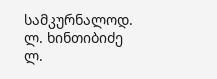სამკურნალოდ.
ლ. ხინთიბიძე
ლ.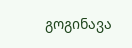გოგინავა